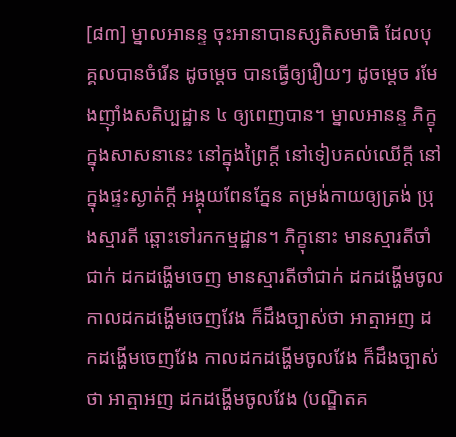[៨៣] ម្នាលអានន្ទ ចុះអានាបានស្សតិសមាធិ ដែលបុគ្គលបានចំរើន ដូចម្ដេច បានធ្វើឲ្យរឿយៗ ដូចម្ដេច រមែងញ៉ាំងសតិប្បដ្ឋាន ៤ ឲ្យពេញបាន។ ម្នាលអានន្ទ ភិក្ខុក្នុងសាសនានេះ នៅក្នុងព្រៃក្ដី នៅទៀបគល់ឈើក្ដី នៅក្នុងផ្ទះស្ងាត់ក្ដី អង្គុយពែនភ្នែន តម្រង់កាយឲ្យត្រង់ ប្រុងស្មារតី ឆ្ពោះទៅរកកម្មដ្ឋាន។ ភិក្ខុនោះ មានស្មារតីចាំជាក់ ដកដង្ហើមចេញ មានស្មារតីចាំជាក់ ដកដង្ហើមចូល កាលដកដង្ហើមចេញវែង ក៏ដឹងច្បាស់ថា អាត្មាអញ ដកដង្ហើមចេញវែង កាលដកដង្ហើមចូលវែង ក៏ដឹងច្បាស់ថា អាត្មាអញ ដកដង្ហើមចូលវែង (បណ្ឌិតគ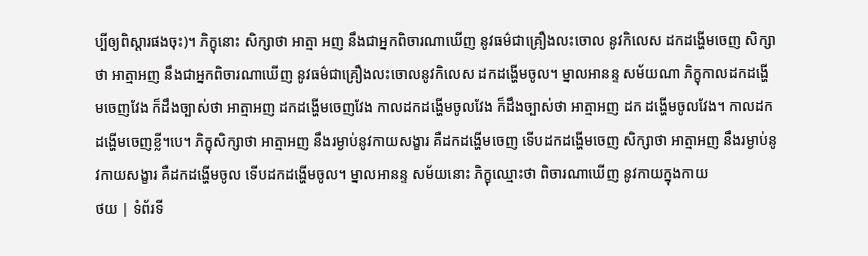ប្បីឲ្យពិស្ដារផងចុះ)។ ភិក្ខុនោះ សិក្សាថា អាត្មា អញ នឹងជាអ្នកពិចារណាឃើញ នូវធម៌ជាគ្រឿងលះចោល នូវកិលេស ដកដង្ហើមចេញ សិក្សាថា អាត្មាអញ នឹងជាអ្នកពិចារណាឃើញ នូវធម៌ជាគ្រឿងលះចោលនូវកិលេស ដកដង្ហើមចូល។ ម្នាលអានន្ទ សម័យណា ភិក្ខុកាលដកដង្ហើមចេញវែង ក៏ដឹងច្បាស់ថា អាត្មាអញ ដកដង្ហើមចេញវែង កាលដកដង្ហើមចូលវែង ក៏ដឹងច្បាស់ថា អាត្មាអញ ដក ដង្ហើមចូលវែង។ កាលដកដង្ហើមចេញខ្លី។បេ។ ភិក្ខុសិក្សាថា អាត្មាអញ នឹងរម្ងាប់នូវកាយសង្ខារ គឺដកដង្ហើមចេញ ទើបដកដង្ហើមចេញ សិក្សាថា អាត្មាអញ នឹងរម្ងាប់នូវកាយសង្ខារ គឺដកដង្ហើមចូល ទើបដកដង្ហើមចូល។ ម្នាលអានន្ទ សម័យនោះ ភិក្ខុឈ្មោះថា ពិចារណាឃើញ នូវកាយក្នុងកាយ
ថយ | ទំព័រទី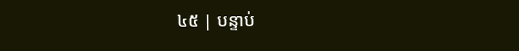៤៥ | បន្ទាប់